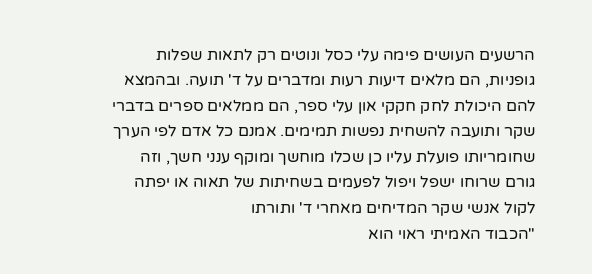הרשעים העושים פימה עלי כסל ונוטים רק לתאות שפלות גופניות, הם מלאים דיעות רעות ומדברים על ד' תועה. ובהמצא להם היכולת לחק חקקי און עלי ספר, הם ממלאים ספרים בדברי שקר ותועבה להשחית נפשות תמימים. אמנם כל אדם לפי הערך שחומריותו פועלת עליו כן שכלו מוחשך ומוקף ענני חשך, וזה גורם שרוחו ישפל ויפול לפעמים בשחיתות של תאוה או יפתה לקול אנשי שקר המדיחים מאחרי ד' ותורתו
"הכבוד האמיתי ראוי הוא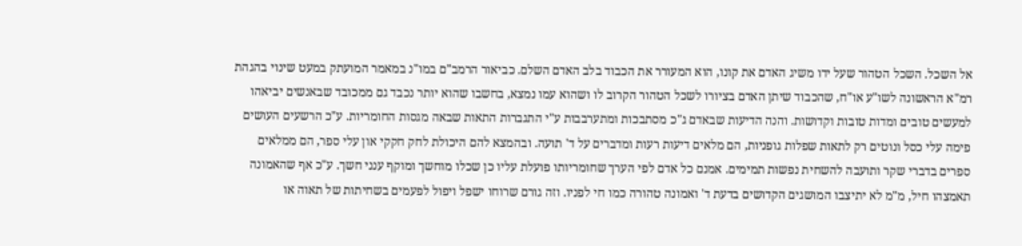אל השכל. השכל הטהור שעל ידו משיג האדם את קונו, הוא המעורר את הכבוד בלב האדם השלם. כביאור הרמב"ם במו"נ במאמר המועתק במעט שינוי בהגהת רמ"א הראשונה לשו"ע או"ח, שהכבוד שיתן האדם בציורו לשכל הטהור הקרוב לו ושהוא עמו נמצא, בחשבו שהוא יותר נכבד גם ממכובד שבאנשים יביאהו למעשים טובים ומדות טובות וקדושות. והנה הדיעות שבאדם ג"כ מסתבכות ומתערבבות ע"י התגברות התאות שבאה מגסות החומריות. ע"כ הרשעים העושים פימה עלי כסל ונוטים רק לתאות שפלות גופניות, הם מלאים דיעות רעות ומדברים על ד' תועה. ובהמצא להם היכולת לחק חקקי און עלי ספר, הם ממלאים ספרים בדברי שקר ותועבה להשחית נפשות תמימים. אמנם כל אדם לפי הערך שחומריותו פועלת עליו כן שכלו מוחשך ומוקף ענני חשך. ע"כ אף שהאמונה תאמצהו חיל, מ"מ לא יתיצבו המושגים הקדושים בדעת ד' ואמונה טהורה כמו חי לפניו. וזה גורם שרוחו ישפל ויפול לפעמים בשחיתות של תאוה או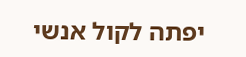יפתה לקול אנשי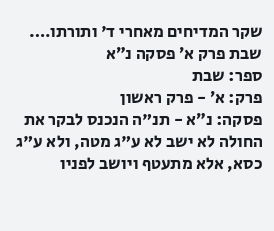שקר המדיחים מאחרי ד' ותורתו….
שבת פרק א׳ פסקה נ״א
ספר: שבת
פרק: א׳ - פרק ראשון
פסקה: נ״א - תנ"ה הנכנס לבקר את החולה לא ישב לא ע"ג מטה, ולא ע"ג כסא, אלא מתעטף ויושב לפניו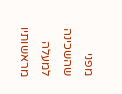מפני שהשכינה למעלה מראשותיו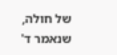של חולה, שנאמר ד'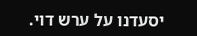יסעדנו על ערש דוי.